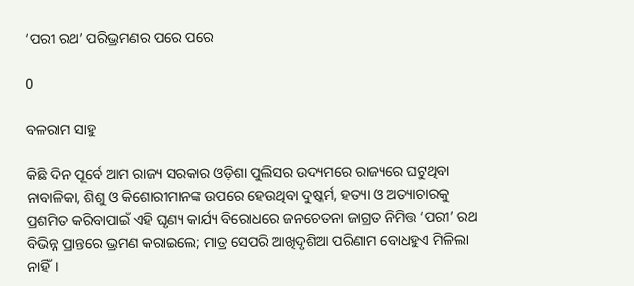‘ପରୀ ରଥ’ ପରିଭ୍ରମଣର ପରେ ପରେ

0

ବଳରାମ ସାହୁ

କିଛି ଦିନ ପୂର୍ବେ ଆମ ରାଜ୍ୟ ସରକାର ଓଡ଼ିଶା ପୁଲିସର ଉଦ୍ୟମରେ ରାଜ୍ୟରେ ଘଟୁଥିବା ନାବାଳିକା, ଶିଶୁ ଓ କିଶୋରୀମାନଙ୍କ ଉପରେ ହେଉଥିବା ଦୁଷ୍କର୍ମ, ହତ୍ୟା ଓ ଅତ୍ୟାଚାରକୁ ପ୍ରଶମିତ କରିବାପାଇଁ ଏହି ଘୃଣ୍ୟ କାର୍ଯ୍ୟ ବିରୋଧରେ ଜନଚେତନା ଜାଗ୍ରତ ନିମିତ୍ତ ‘ପରୀ’ ରଥ ବିଭିନ୍ନ ପ୍ରାନ୍ତରେ ଭ୍ରମଣ କରାଇଲେ; ମାତ୍ର ସେପରି ଆଖିଦୃଶିଆ ପରିଣାମ ବୋଧହୁଏ ମିଳିଲା ନାହିଁ।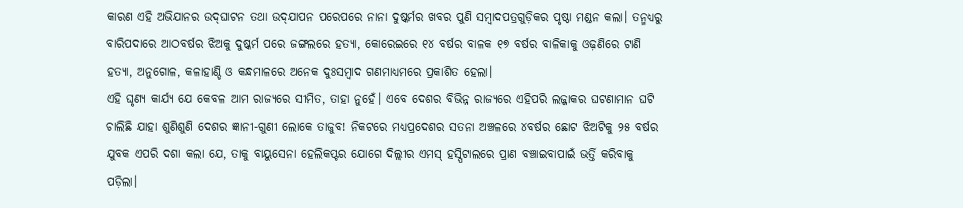କାରଣ ଏହି ଅଭିଯାନର ଉଦ୍‌ଘାଟନ ତଥା ଉଦ୍‌ଯାପନ ପରେପରେ ନାନା ଦୁଷ୍କର୍ମର ଖବର ପୁଣି ସମ୍ବାଦପତ୍ରଗୁଡ଼ିକର ପୃଷ୍ଠା ମଣ୍ଡନ କଲା। ତନ୍ମଧ୍ୟରୁ ବାରିପଦାରେ ଆଠବର୍ଷର ଝିଅକୁ ଦୁଷ୍କର୍ମ ପରେ ଜଙ୍ଗଲରେ ହତ୍ୟା, କୋରେଇରେ ୧୪ ବର୍ଷର ବାଳକ ୧୭ ବର୍ଷର ବାଳିକାକୁ ଓଢ଼ଣିରେ ଟାଣି ହତ୍ୟା, ଅନୁଗୋଳ, କଳାହାଣ୍ଡି ଓ କନ୍ଧମାଳରେ ଅନେକ ଦୁଃସମ୍ବାଦ ଗଣମାଧ୍ୟମରେ ପ୍ରକାଶିତ ହେଲା।
ଏହି ଘୃଣ୍ୟ କାର୍ଯ୍ୟ ଯେ କେବଳ ଆମ ରାଜ୍ୟରେ ସୀମିତ, ତାହା ନୁହେଁ। ଏବେ ଦେଶର ବିଭିନ୍ନ ରାଜ୍ୟରେ ଏହିପରି ଲଜ୍ଜାକର ଘଟଣାମାନ ଘଟି ଚାଲିଛି ଯାହା ଶୁଣିଶୁଣି ଦେଶର ଜ୍ଞାନୀ-ଗୁଣୀ ଲୋକେ ତାଜୁବ! ନିକଟରେ ମଧ୍ୟପ୍ରଦେଶର ସତନା ଅଞ୍ଚଳରେ ୪ବର୍ଷର ଛୋଟ ଝିଅଟିକୁ ୨୫ ବର୍ଷର ଯୁବକ ଏପରି ଦଶା କଲା ଯେ, ତାକୁ ବାୟୁସେନା ହେଲିକପ୍ଟର ଯୋଗେ ଦିଲ୍ଲୀର ଏମସ୍‌ ହସ୍ପିଟାଲରେ ପ୍ରାଣ ବଞ୍ଚାଇବାପାଇଁ ଭର୍ତ୍ତି କରିବାକୁ ପଡ଼ିଲା।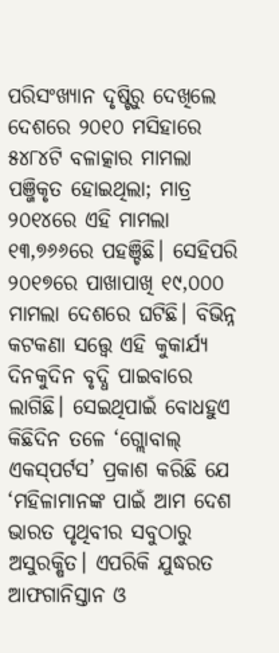ପରିସଂଖ୍ୟାନ ଦୃଷ୍ଟିରୁ ଦେଖିଲେ ଦେଶରେ ୨୦୧୦ ମସିହାରେ ୫୪୮୪ଟି ବଳାତ୍କାର ମାମଲା ପଞ୍ଜିକୃତ ହୋଇଥିଲା; ମାତ୍ର ୨୦୧୪ରେ ଏହି ମାମଲା ୧୩,୭୬୬ରେ ପହଞ୍ଚିଛି। ସେହିପରି ୨୦୧୭ରେ ପାଖାପାଖି ୧୯,୦୦୦ ମାମଲା ଦେଶରେ ଘଟିଛି। ବିଭିନ୍ନ କଟକଣା ସତ୍ତ୍ବେ ଏହି କୁକାର୍ଯ୍ୟ ଦିନକୁଦିନ ବୃଦ୍ଧି ପାଇବାରେ ଲାଗିଛି। ସେଇଥିପାଇଁ ବୋଧହୁଏ କିଛିଦିନ ତଳେ ‘ଗ୍ଲୋବାଲ୍‌ ଏକସ୍‌ପର୍ଟସ’ ପ୍ରକାଶ କରିଛି ଯେ ‘ମହିଳାମାନଙ୍କ ପାଇଁ ଆମ ଦେଶ ଭାରତ ପୃଥିବୀର ସବୁଠାରୁ ଅସୁରକ୍ଷିତ। ଏପରିକି ଯୁଦ୍ଧରତ ଆଫଗାନିସ୍ତାନ ଓ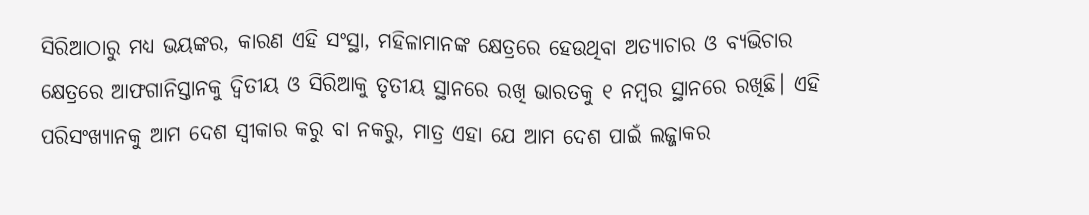ସିରିଆଠାରୁ ମଧ୍ୟ ଭୟଙ୍କର, କାରଣ ଏହି ସଂସ୍ଥା, ମହିଳାମାନଙ୍କ କ୍ଷେତ୍ରରେ ହେଉଥିବା ଅତ୍ୟାଚାର ଓ ବ୍ୟଭିଚାର କ୍ଷେତ୍ରରେ ଆଫଗାନିସ୍ତାନକୁ ଦ୍ବିତୀୟ ଓ ସିରିଆକୁ ତୃତୀୟ ସ୍ଥାନରେ ରଖି ଭାରତକୁ ୧ ନମ୍ବର ସ୍ଥାନରେ ରଖିଛି। ଏହି ପରିସଂଖ୍ୟାନକୁ ଆମ ଦେଶ ସ୍ବୀକାର କରୁ ବା ନକରୁ, ମାତ୍ର ଏହା ଯେ ଆମ ଦେଶ ପାଇଁ ଲଜ୍ଜାକର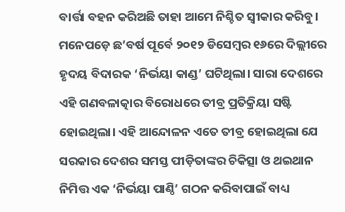ବାର୍ତ୍ତା ବହନ କରିଅଛି ତାହା ଆମେ ନିଶ୍ଚିତ ସ୍ବୀକାର କରିବୁ।
ମନେପଡ଼େ ଛ’ବର୍ଷ ପୂର୍ବେ ୨୦୧୨ ଡିସେମ୍ବର ୧୬ରେ ଦିଲ୍ଲୀରେ ହୃଦୟ ବିଦାରକ ‘ନିର୍ଭୟା କାଣ୍ଡ’ ଘଟିଥିଲା। ସାରା ଦେଶରେ ଏହି ଗଣବଳାତ୍କାର ବିରୋଧରେ ତୀବ୍ର ପ୍ରତିକ୍ରିୟା ସଷ୍ଟି ହୋଇଥିଲା। ଏହି ଆନ୍ଦୋଳନ ଏତେ ତୀବ୍ର ହୋଇଥିଲା ଯେ ସରକାର ଦେଶର ସମସ୍ତ ପୀଡ଼ିତାଙ୍କର ଚିକିତ୍ସା ଓ ଥଇଥାନ ନିମିତ୍ତ ଏକ ‘ନିର୍ଭୟା ପାଣ୍ଠି’ ଗଠନ କରିବାପାଇଁ ବାଧ୍ୟ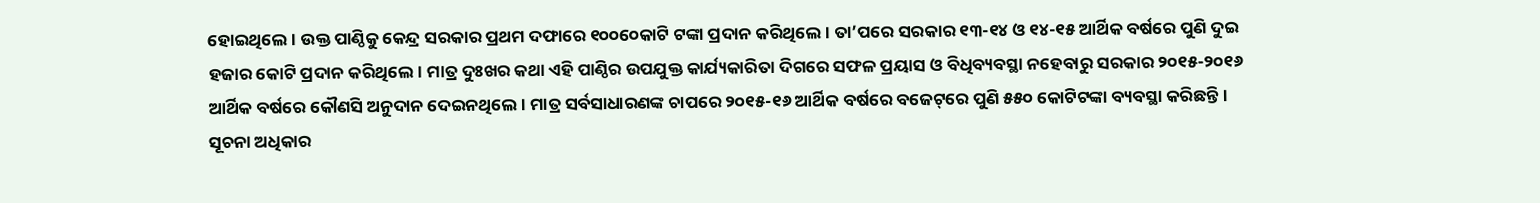ହୋଇଥିଲେ। ଉକ୍ତ ପାଣ୍ଠିକୁ କେନ୍ଦ୍ର ସରକାର ପ୍ରଥମ ଦଫାରେ ୧୦୦୦‌େ‌କାଟି ଟଙ୍କା ପ୍ରଦାନ କରିଥିଲେ। ତା’ପରେ ସରକାର ୧୩-୧୪ ଓ ୧୪-୧୫ ଆର୍ଥିକ ବର୍ଷରେ ପୁଣି ଦୁଇ ହଜାର କୋଟି ପ୍ରଦାନ କରିଥିଲେ। ମାତ୍ର ଦୁଃଖର କଥା ଏହି ପାଣ୍ଠିର ଉପଯୁକ୍ତ କାର୍ଯ୍ୟକାରିତା ଦିଗରେ ସଫଳ ପ୍ରୟାସ ଓ ବିଧିବ୍ୟବସ୍ଥା ନହେବାରୁ ସରକାର ୨୦୧୫-୨୦୧୬ ଆର୍ଥିକ ବର୍ଷରେ କୌଣସି ଅନୁଦାନ ଦେଇନଥିଲେ। ମାତ୍ର ସର୍ବସାଧାରଣଙ୍କ ଚାପରେ ୨୦୧୫-୧୬ ଆର୍ଥିକ ବର୍ଷରେ ବଜେଟ୍‌ରେ ପୁଣି ୫୫୦ କୋଟିଟଙ୍କା ବ୍ୟବସ୍ଥା କରିଛନ୍ତି। ସୂଚନା ଅଧିକାର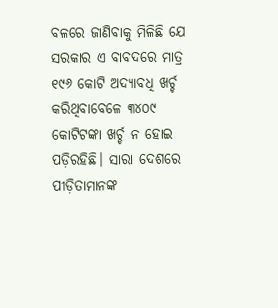ବଳରେ ଜାଣିବାକୁ ମିଳିଛି ଯେ ସରକାର ଏ ବାବଦରେ ମାତ୍ର ୧୯୬ କୋଟି ଅଦ୍ୟାବଧି ଖର୍ଚ୍ଚ କରିଥିବାବେଳେ ୩୪୦୯ କୋଟିଟଙ୍କା ଖର୍ଚ୍ଚ ନ ହୋଇ ପଡ଼ିରହିଛି। ସାରା ଦେଶରେ ପୀଡ଼ିତାମାନଙ୍କ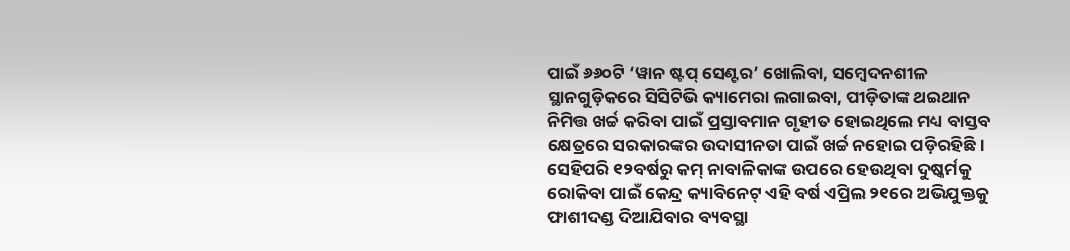ପାଇଁ ୬୬୦ଟି ‘ୱାନ ଷ୍ଟପ୍‌ ସେଣ୍ଟର’ ଖୋଲିବା, ସମ୍ବେଦନଶୀଳ ସ୍ଥାନଗୁଡ଼ିକରେ ସିସିଟିଭି କ୍ୟାମେରା ଲଗାଇବା, ପୀଡ଼ିତାଙ୍କ ଥଇଥାନ ନିମିତ୍ତ ଖର୍ଚ୍ଚ କରିବା ପାଇଁ ପ୍ରସ୍ତାବମାନ ଗୃହୀତ ହୋଇଥିଲେ ମଧ୍ୟ ବାସ୍ତବ କ୍ଷେତ୍ରରେ ସରକାରଙ୍କର ଉଦାସୀନତା ପାଇଁ ଖର୍ଚ୍ଚ ନହୋଇ ପଡ଼ିରହିଛି।
ସେହିପରି ୧୨ବର୍ଷରୁ କମ୍‌ ନାବାଳିକାଙ୍କ ଉପରେ ହେଉଥିବା ଦୁଷ୍କର୍ମକୁ ରୋକିବା ପାଇଁ କେନ୍ଦ୍ର କ୍ୟାବିନେଟ୍‌ ଏହି ବର୍ଷ ଏପ୍ରିଲ ୨୧ରେ ଅଭିଯୁକ୍ତକୁ ଫାଶୀଦଣ୍ଡ ଦିଆଯିବାର ବ୍ୟବସ୍ଥା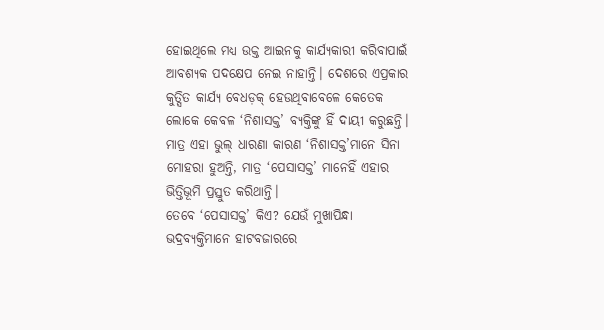ହୋଇଥିଲେ ମଧ୍ୟ ଉକ୍ତ ଆଇନକୁ କାର୍ଯ୍ୟକାରୀ କରିବାପାଇଁ ଆବଶ୍ୟକ ପଦକ୍ଷେପ ନେଇ ନାହାନ୍ତି। ଦେଶରେ ଏପ୍ରକାର କୁତ୍ସିତ କାର୍ଯ୍ୟ ବେଧଡ଼କ୍‌ ହେଉଥିବାବେଳେ କେତେକ ଲୋକେ କେବଳ ‘ନିଶାସକ୍ତ’ ବ୍ୟକ୍ତିଙ୍କୁ ହିଁ ଦାୟୀ କରୁଛନ୍ତି। ମାତ୍ର ଏହା ଭୁଲ୍‌ ଧାରଣା କାରଣ ‘ନିଶାସକ୍ତ’ମାନେ ସିନା ମୋହରା ହୁଅନ୍ତି, ମାତ୍ର ‘ପେସାସକ୍ତ’ ମାନେହିଁ ଏହାର ଭିତ୍ତିଭୂମି ପ୍ରସ୍ତୁତ କରିଥାନ୍ତି।
ତେବେ ‘ପେସାସକ୍ତ’ କିଏ? ଯେଉଁ ମୁଖାପିନ୍ଧା ଭଦ୍ରବ୍ୟକ୍ତିମାନେ ହାଟବଜାରରେ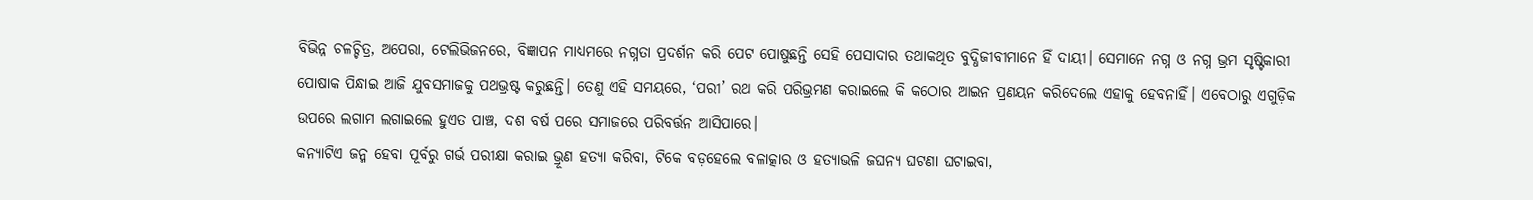ବିଭିନ୍ନ ଚଳଚ୍ଚିତ୍ର, ଅପେରା, ଟେଲିଭିଜନରେ, ବିଜ୍ଞାପନ ମାଧ୍ୟମରେ ନଗ୍ନତା ପ୍ରଦର୍ଶନ କରି ପେଟ ପୋଷୁଛନ୍ତି ସେହି ପେସାଦାର ତଥାକଥିତ ବୁଦ୍ଧିଜୀବୀମାନେ ହିଁ ଦାୟୀ। ସେମାନେ ନଗ୍ନ ଓ ନଗ୍ନ ଭ୍ରମ ସୃଷ୍ଟିକାରୀ ପୋଷାକ ପିନ୍ଧାଇ ଆଜି ଯୁବସମାଜକୁ ପଥଭ୍ରଷ୍ଟ କରୁଛନ୍ତି। ତେଣୁ ଏହି ସମୟରେ, ‘ପରୀ’ ରଥ କରି ପରିଭ୍ରମଣ କରାଇଲେ କି କଠୋର ଆଇନ ପ୍ରଣୟନ କରିଦେଲେ ଏହାକୁ ହେବନାହିଁ। ଏବେଠାରୁ ଏଗୁଡ଼ିକ ଉପରେ ଲଗାମ ଲଗାଇଲେ ହୁଏତ ପାଞ୍ଚ, ଦଶ ବର୍ଷ ପରେ ସମାଜରେ ପରିବର୍ତ୍ତନ ଆସିପାରେ।
କନ୍ୟାଟିଏ ଜନ୍ମ ହେବା ପୂର୍ବରୁ ଗର୍ଭ ପରୀକ୍ଷା କରାଇ ଭ୍ରୂଣ ହତ୍ୟା କରିବା, ଟିକେ ବଡ଼ହେଲେ ବଳାତ୍କାର ଓ ହତ୍ୟାଭଳି ଜଘନ୍ୟ ଘଟଣା ଘଟାଇବା,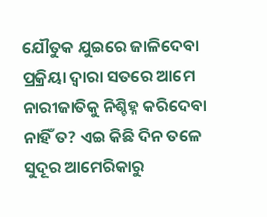ଯୌତୁକ ଯୁଇରେ ଜାଳିଦେବା ପ୍ରକ୍ରିୟା ଦ୍ବାରା ସତରେ ଆମେ ନାରୀଜାତିକୁ ନିଶ୍ଚିହ୍ନ କରିଦେବା ନାହିଁ ତ? ଏଇ କିଛି ଦିନ ତଳେ ସୁଦୂର ଆମେରିକାରୁ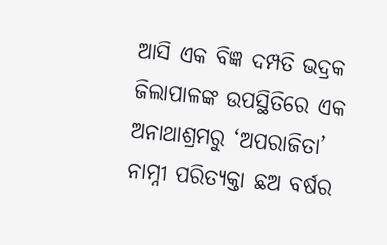ଆସି ଏକ ବିଜ୍ଞ ଦମ୍ପତି ଭଦ୍ରକ ଜିଲାପାଳଙ୍କ ଉପସ୍ଥିତିରେ ଏକ ଅନାଥାଶ୍ରମରୁ ‘ଅପରାଜିତା’ ନାମ୍ନୀ ପରିତ୍ୟକ୍ତା ଛଅ ବର୍ଷର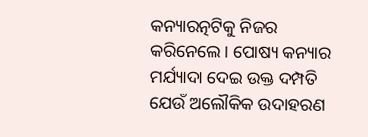କନ୍ୟାରତ୍ନଟିକୁ ନିଜର କରିନେଲେ। ପୋଷ୍ୟ କନ୍ୟାର ମର୍ଯ୍ୟାଦା ଦେଇ ଉକ୍ତ ଦମ୍ପତି ଯେଉଁ ଅଲୌକିକ ଉଦାହରଣ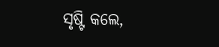ସୃଷ୍ଟି କଲେ,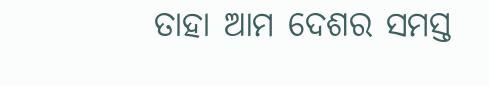ତାହା ଆମ ଦେଶର ସମସ୍ତ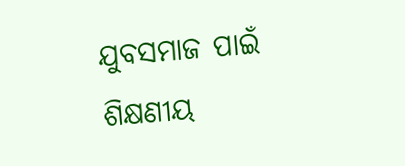ଯୁବସମାଜ ପାଇଁ ଶିକ୍ଷଣୀୟ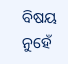ବିଷୟ ନୁହେଁ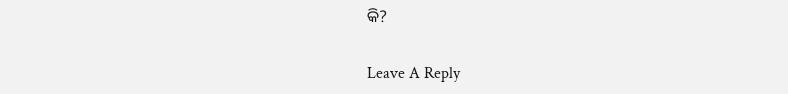କି?

Leave A Reply